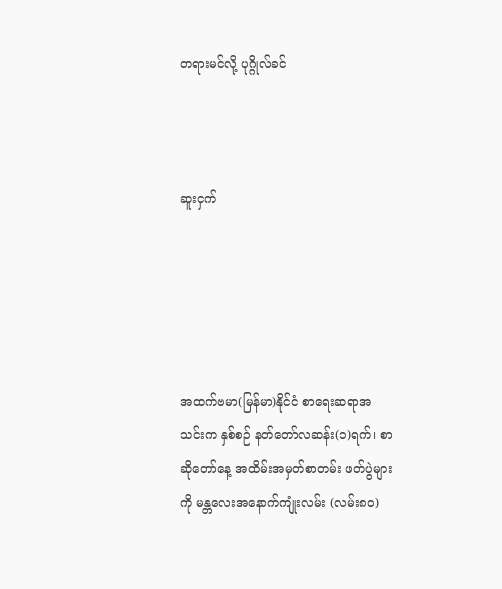တရားမင်လို့ ပုဂ္ဂိုလ်ခင်



ဆူးငှက်





အထက်ဗမာ(မြန်မာ)နိုင်ငံ စာရေးဆရာအသင်းက နှစ်စဉ် နတ်တော်လဆန်း(၁)ရက်၊ စာဆိုတော်နေ့ အထိမ်းအမှတ်စာတမ်း ဖတ်ပွဲများကို မန္တလေးအနောက်ကျုံးလမ်း (လမ်း၈၀)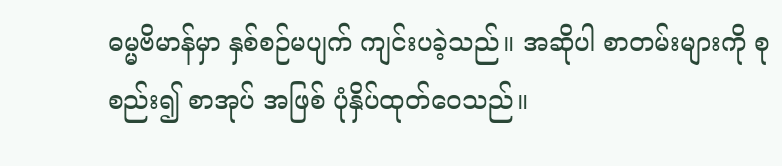ဓမ္မဗိမာန်မှာ နှစ်စဉ်မပျက် ကျင်းပခဲ့သည်။ အဆိုပါ စာတမ်းများကို စုစည်း၍ စာအုပ် အဖြစ် ပုံနှိပ်ထုတ်ဝေသည်။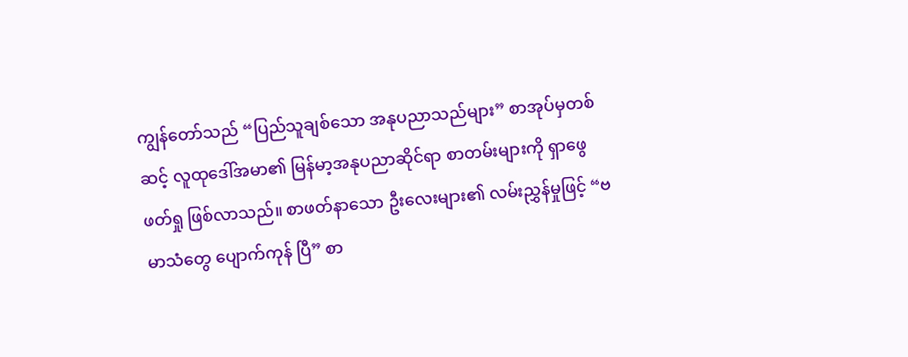ကျွန်တော်သည် “ပြည်သူချစ်သော အနုပညာသည်များ” စာအုပ်မှတစ်ဆင့် လူထုဒေါ်အမာ၏ မြန်မာ့အနုပညာဆိုင်ရာ စာတမ်းများကို ရှာဖွေ ဖတ်ရှု ဖြစ်လာသည်။ စာဖတ်နာသော ဦးလေးများ၏ လမ်းညွှန်မှုဖြင့် “ဗမာသံတွေ ပျောက်ကုန် ပြီ” စာ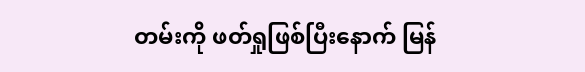တမ်းကို ဖတ်ရှုဖြစ်ပြီးနောက် မြန်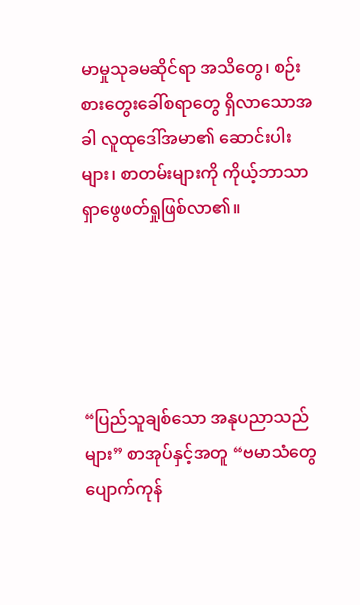မာမှုသုခမဆိုင်ရာ အသိတွေ၊ စဉ်းစားတွေးခေါ်စရာတွေ ရှိလာသောအခါ လူထုဒေါ်အမာ၏ ဆောင်းပါးများ၊ စာတမ်းများကို ကိုယ့်ဘာသာ ရှာဖွေဖတ်ရှုဖြစ်လာ၏။





“ပြည်သူချစ်သော အနုပညာသည်များ” စာအုပ်နှင့်အတူ “ဗမာသံတွေ ပျောက်ကုန်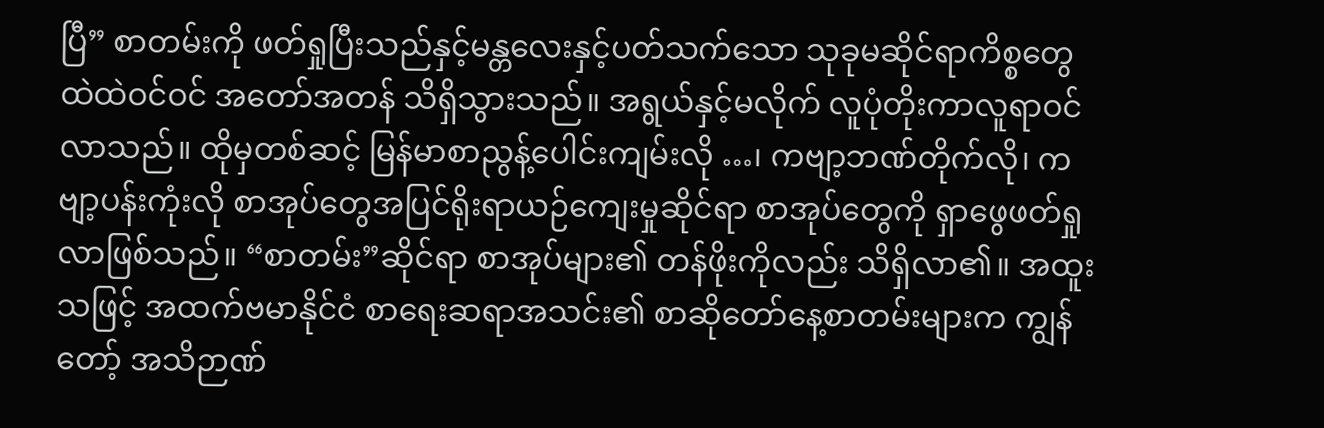ပြီ” စာတမ်းကို ဖတ်ရှုပြီးသည်နှင့်မန္တလေးနှင့်ပတ်သက်သော သုခုမဆိုင်ရာကိစ္စတွေ ထဲထဲဝင်ဝင် အတော်အတန် သိရှိသွားသည်။ အရွယ်နှင့်မလိုက် လူပုံတိုးကာလူရာဝင်လာသည်။ ထိုမှတစ်ဆင့် မြန်မာစာညွန့်ပေါင်းကျမ်းလို …၊ ကဗျာ့ဘဏ်တိုက်လို၊ ကဗျာ့ပန်းကုံးလို စာအုပ်တွေအပြင်ရိုးရာယဉ်ကျေးမှုဆိုင်ရာ စာအုပ်တွေကို ရှာဖွေဖတ်ရှုလာဖြစ်သည်။ “စာတမ်း”ဆိုင်ရာ စာအုပ်များ၏ တန်ဖိုးကိုလည်း သိရှိလာ၏။ အထူး သဖြင့် အထက်ဗမာနိုင်ငံ စာရေးဆရာအသင်း၏ စာဆိုတော်နေ့စာတမ်းများက ကျွန်တော့် အသိဉာဏ်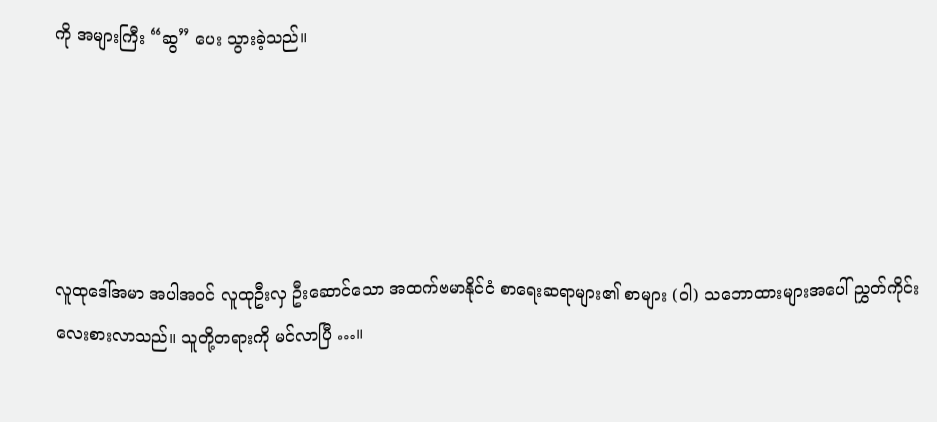ကို အများကြီး “ဆွ” ပေး သွားခဲ့သည်။





လူထုဒေါ်အမာ အပါအဝင် လူထုဦးလှ ဦးဆောင်သော အထက်ဗမာနိုင်ငံ စာရေးဆရာများ၏ စာများ (ဝါ) သဘောထားများအပေါ် ညွှတ်ကိုင်းလေးစားလာသည်။ သူတို့တရားကို မင်လာပြီ …။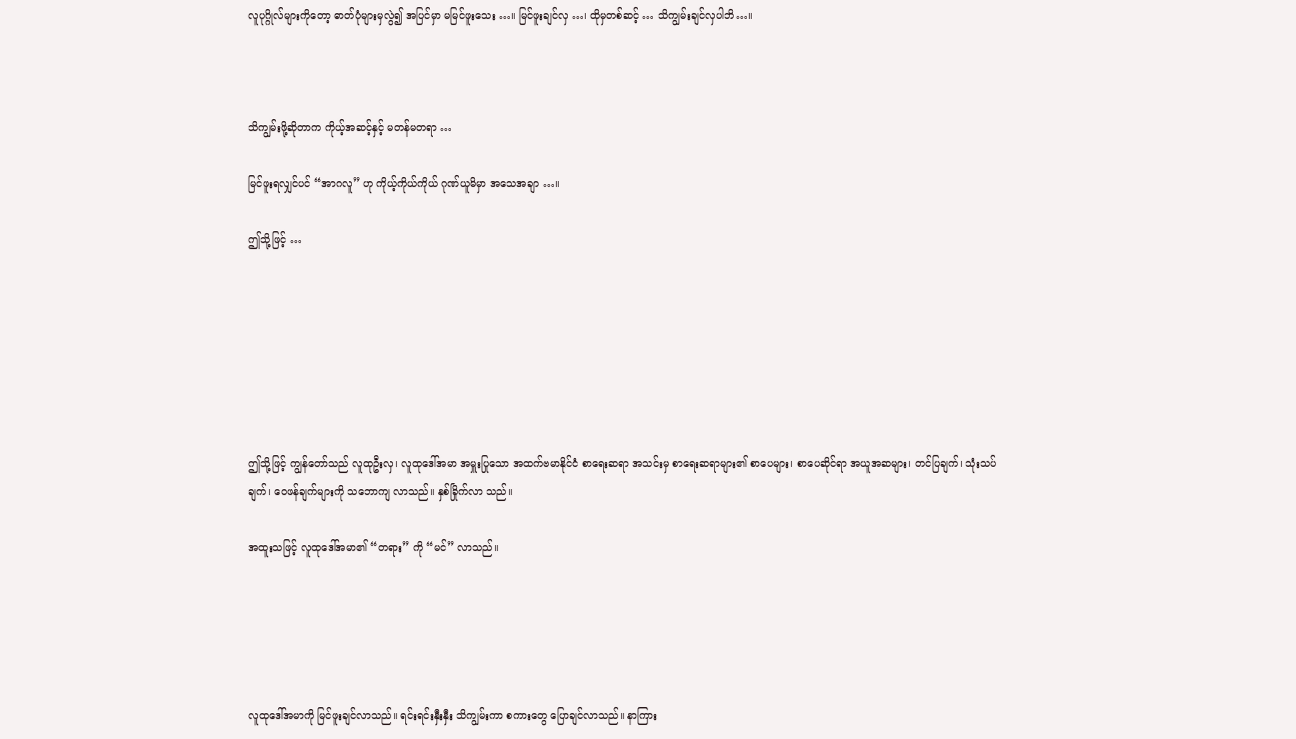လူပုဂ္ဂိုလ်များကိုတော့ ဓာတ်ပုံများမှလွဲ၍ အပြင်မှာ မမြင်ဖူးသေး …။ မြင်ဖူးချင်လှ …၊ ထိုမှတစ်ဆင့် … သိကျွမ်းချင်လှပါဘိ…။



သိကျွမ်းဖို့ဆိုတာက ကိုယ့်အဆင့်နှင့် မတန်မတရာ …

မြင်ဖူးရလျှင်ပင် “အာဂလူ” ဟု ကိုယ့်ကိုယ်ကိုယ် ဂုဏ်ယူမိမှာ အသေအချာ …။

ဤသို့ဖြင့် …







ဤသို့ဖြင့် ကျွန်တော်သည် လူထုဦးလှ၊ လူထုဒေါ်အမာ အမှူးပြုသော အထက်ဗမာနိုင်ငံ စာရေးဆရာ အသင်းမှ စာရေးဆရာများ၏ စာပေများ၊ စာပေဆိုင်ရာ အယူအဆများ၊ တင်ပြချက်၊ သုံးသပ်ချက်၊ ဝေဖန်ချက်များကို သဘောကျ လာသည်။ နှစ်ခြိုက်လာ သည်။

အထူးသဖြင့် လူထုဒေါ်အမာ၏ “တရား” ကို “မင်” လာသည်။





လူထုဒေါ်အမာကို မြင်ဖူးချင်လာသည်။ ရင်းရင်းနှီးနှီး သိကျွမ်းကာ စကားတွေ ပြောချင်လာသည်။ နာကြား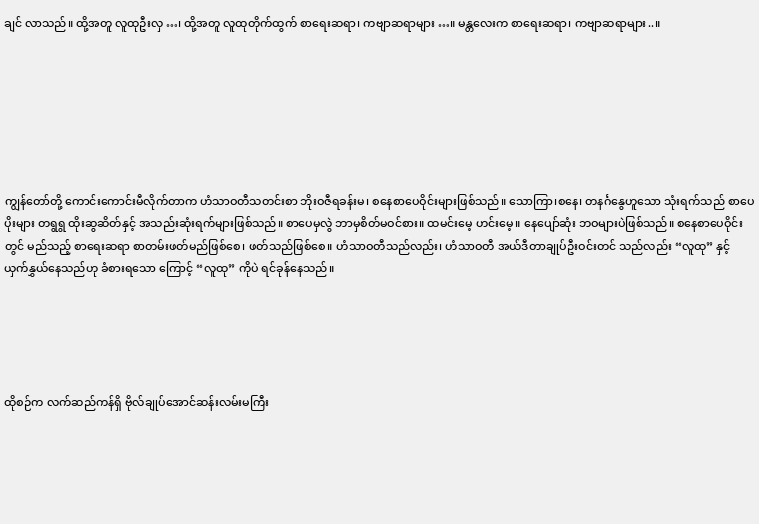ချင် လာသည်။ ထို့အတူ လူထုဦးလှ …၊ ထို့အတူ လူထုတိုက်ထွက် စာရေးဆရာ၊ ကဗျာဆရာများ …။ မန္တလေးက စာရေးဆရာ၊ ကဗျာဆရာများ..။







ကျွန်တော်တို့ ကောင်းကောင်းမီလိုက်တာက ဟံသာဝတီသတင်းစာ ဘိုးဝဇီရခန်းမ၊ စနေစာပေဝိုင်းများဖြစ်သည်။ သောကြာ၊စနေ၊ တနင်္ဂနွေဟူသော သုံးရက်သည် စာပေပိုးများ တရွရွ ထိုးဆွဆိတ်နှင့် အသည်းဆုံးရက်များဖြစ်သည်။ စာပေမှလွဲ ဘာမှစိတ်မဝင်စား။ ထမင်းမေ့ ဟင်းမေ့။ နေပျော်ဆုံး ဘဝများပဲဖြစ်သည်။ စနေစာပေဝိုင်းတွင် မည်သည့် စာရေးဆရာ စာတမ်းဖတ်မည်ဖြစ်စေ၊ ဖတ်သည်ဖြစ်စေ။ ဟံသာဝတီသည်လည်း၊ ဟံသာဝတီ အယ်ဒီတာချုပ်ဦးဝင်းတင် သည်လည်း “လူထု” နှင့် ယှက်နွှယ်နေသည်ဟု ခံစားရသော ကြောင့် “လူထု” ကိုပဲ ရင်ခုန်နေသည်။





ထိုစဉ်က လက်ဆည်ကန်ရှိ ဗိုလ်ချုပ်အောင်ဆန်းလမ်းမကြီး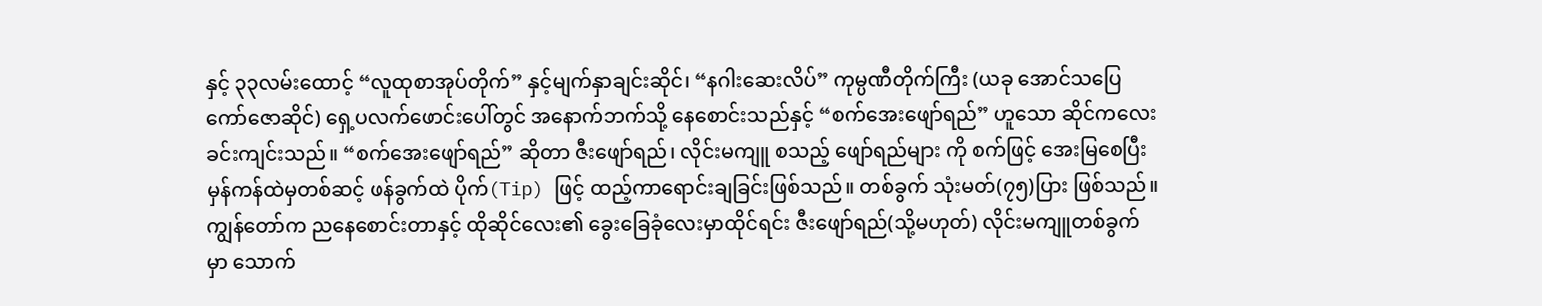နှင့် ၃၃လမ်းထောင့် “လူထုစာအုပ်တိုက်” နှင့်မျက်နှာချင်းဆိုင်၊ “နဂါးဆေးလိပ်” ကုမ္ပဏီတိုက်ကြီး (ယခု အောင်သပြေ ကော်ဇောဆိုင်) ရှေ့ပလက်ဖောင်းပေါ်တွင် အနောက်ဘက်သို့ နေစောင်းသည်နှင့် “စက်အေးဖျော်ရည်” ဟူသော ဆိုင်ကလေး ခင်းကျင်းသည်။ “စက်အေးဖျော်ရည်” ဆိုတာ ဇီးဖျော်ရည်၊ လိုင်းမကျူ စသည့် ဖျော်ရည်များ ကို စက်ဖြင့် အေးမြစေပြီး မှန်ကန်ထဲမှတစ်ဆင့် ဖန်ခွက်ထဲ ပိုက်(Tip) ဖြင့် ထည့်ကာရောင်းချခြင်းဖြစ်သည်။ တစ်ခွက် သုံးမတ်(၇၅)ပြား ဖြစ်သည်။ ကျွန်တော်က ညနေစောင်းတာနှင့် ထိုဆိုင်လေး၏ ခွေးခြေခုံလေးမှာထိုင်ရင်း ဇီးဖျော်ရည်(သို့မဟုတ်) လိုင်းမကျူတစ်ခွက် မှာ သောက်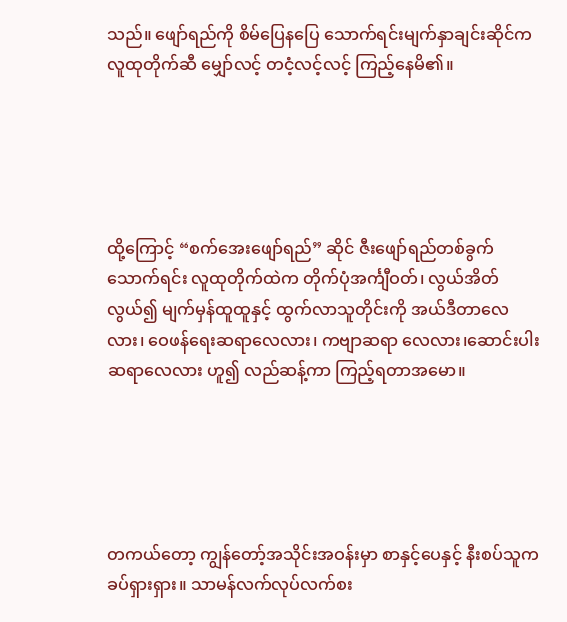သည်။ ဖျော်ရည်ကို စိမ်ပြေနပြေ သောက်ရင်းမျက်နှာချင်းဆိုင်က လူထုတိုက်ဆီ မျှော်လင့် တငံ့လင့်လင့် ကြည့်နေမိ၏။





ထို့ကြောင့် “စက်အေးဖျော်ရည်” ဆိုင် ဇီးဖျော်ရည်တစ်ခွက် သောက်ရင်း လူထုတိုက်ထဲက တိုက်ပုံအင်္ကျီဝတ်၊ လွယ်အိတ်လွယ်၍ မျက်မှန်ထူထူနှင့် ထွက်လာသူတိုင်းကို အယ်ဒီတာလေလား၊ ဝေဖန်ရေးဆရာလေလား၊ ကဗျာဆရာ လေလား၊ဆောင်းပါးဆရာလေလား ဟူ၍ လည်ဆန့်ကာ ကြည့်ရတာအမော။





တကယ်တော့ ကျွန်တော့်အသိုင်းအဝန်းမှာ စာနှင့်ပေနှင့် နီးစပ်သူက ခပ်ရှားရှား။ သာမန်လက်လုပ်လက်စး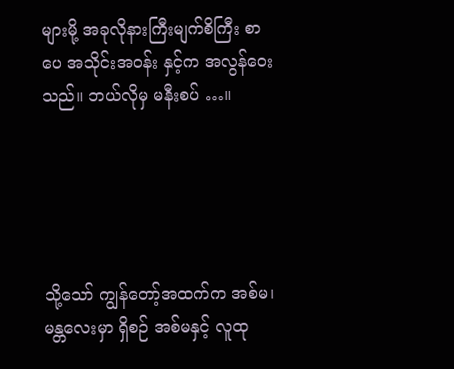များမို့ အခုလိုနားကြီးမျက်စိကြီး စာပေ အသိုင်းအဝန်း နှင့်က အလွန်ဝေးသည်။ ဘယ်လိုမှ မနီးစပ် …။





သို့သော် ကျွန်တော့်အထက်က အစ်မ၊ မန္တလေးမှာ ရှိစဉ် အစ်မနှင့် လူထု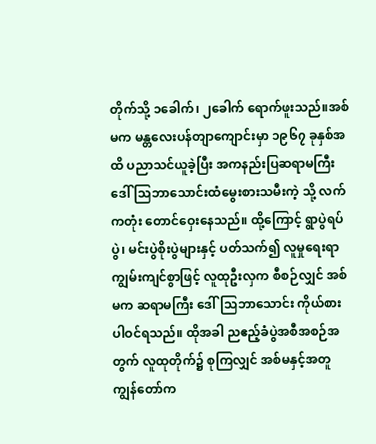တိုက်သို့ ၁ခေါက်၊ ၂ခေါက် ရောက်ဖူးသည်။အစ်မက မန္တလေးပန်တျာကျောင်းမှာ ၁၉၆၇ ခုနှစ်အထိ ပညာသင်ယူခဲ့ပြီး အကနည်းပြဆရာမကြီး ဒေါ်သြဘာသောင်းထံမွေးစားသမီးကဲ့ သို့ လက်ကတုံး တောင်ဝှေးနေသည်။ ထို့ကြောင့် ရွာပွဲရပ်ပွဲ၊ မင်းပွဲစိုးပွဲများနှင့် ပတ်သက်၍ လူမှုရေးရာကျွမ်းကျင်စွာဖြင့် လူထုဦးလှက စီစဉ်လျှင် အစ်မက ဆရာမကြီး ဒေါ်သြဘာသောင်း ကိုယ်စား ပါဝင်ရသည်။ ထိုအခါ ညဧည့်ခံပွဲအစီအစဉ်အတွက် လူထုတိုက်၌ စုကြလျှင် အစ်မနှင့်အတူ ကျွန်တော်က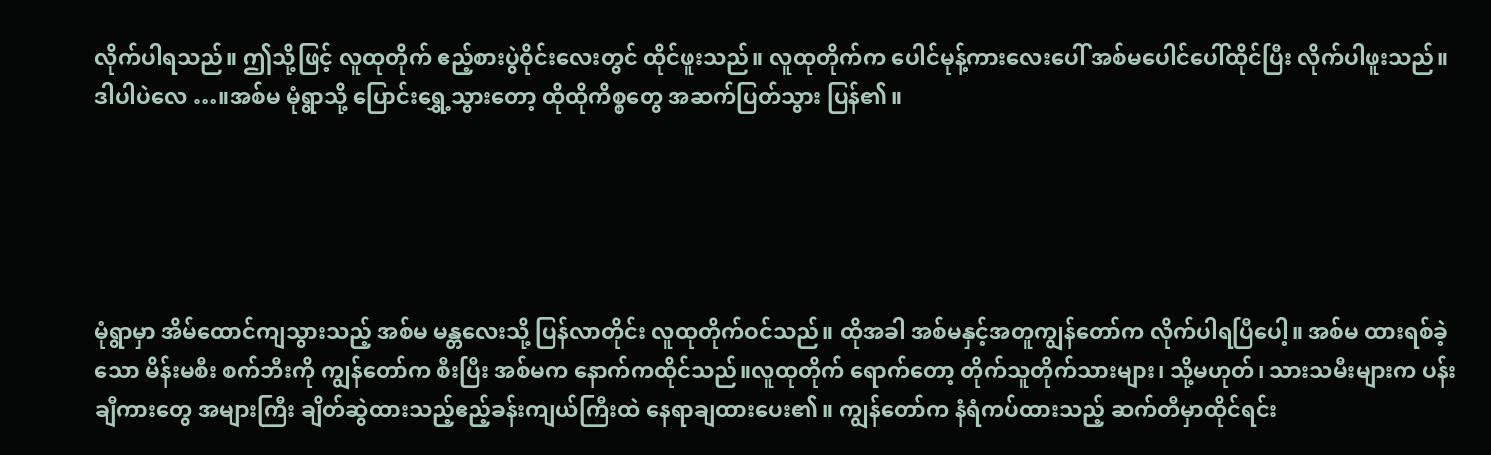လိုက်ပါရသည်။ ဤသို့ဖြင့် လူထုတိုက် ဧည့်စားပွဲဝိုင်းလေးတွင် ထိုင်ဖူးသည်။ လူထုတိုက်က ပေါင်မုန့်ကားလေးပေါ် အစ်မပေါင်ပေါ်ထိုင်ပြီး လိုက်ပါဖူးသည်။ ဒါပါပဲလေ …။အစ်မ မုံရွာသို့ ပြောင်းရွှေ့သွားတော့ ထိုထိုကိစ္စတွေ အဆက်ပြတ်သွား ပြန်၏။





မုံရွာမှာ အိမ်ထောင်ကျသွားသည့် အစ်မ မန္တလေးသို့ ပြန်လာတိုင်း လူထုတိုက်ဝင်သည်။ ထိုအခါ အစ်မနှင့်အတူကျွန်တော်က လိုက်ပါရပြီပေါ့။ အစ်မ ထားရစ်ခဲ့သော မိန်းမစီး စက်ဘီးကို ကျွန်တော်က စီးပြီး အစ်မက နောက်ကထိုင်သည်။လူထုတိုက် ရောက်တော့ တိုက်သူတိုက်သားများ၊ သို့မဟုတ်၊ သားသမီးများက ပန်းချီကားတွေ အများကြီး ချိတ်ဆွဲထားသည့်ဧည့်ခန်းကျယ်ကြီးထဲ နေရာချထားပေး၏။ ကျွန်တော်က နံရံကပ်ထားသည့် ဆက်တီမှာထိုင်ရင်း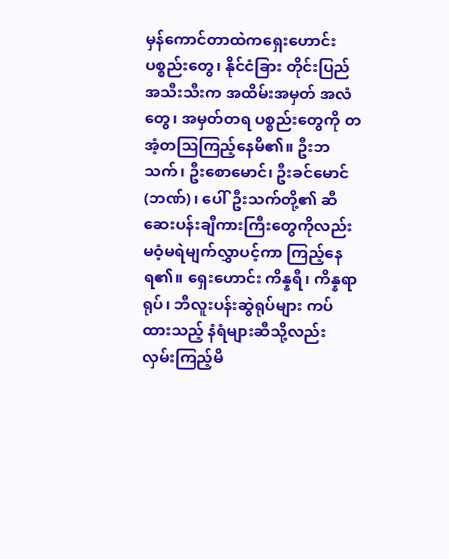မှန်ကောင်တာထဲကရှေးဟောင်းပစ္စည်းတွေ၊ နိုင်ငံခြား တိုင်းပြည်အသီးသီးက အထိမ်းအမှတ် အလံတွေ၊ အမှတ်တရ ပစ္စည်းတွေကို တအံ့တသြကြည့်နေမိ၏။ ဦးဘသက်၊ ဦးစောမောင်၊ ဦးခင်မောင်(ဘဏ်)၊ ပေါ်ဦးသက်တို့၏ ဆီဆေးပန်းချီကားကြီးတွေကိုလည်း မဝံ့မရဲမျက်လွှာပင့်ကာ ကြည့်နေရ၏။ ရှေးဟောင်း ကိန္နရီ၊ ကိန္နရာ ရုပ်၊ ဘီလူးပန်းဆွဲရုပ်များ ကပ်ထားသည့် နံရံများဆီသို့လည်း လှမ်းကြည့်မိ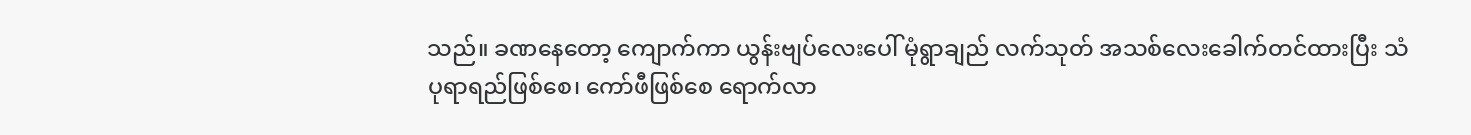သည်။ ခဏနေတော့ ကျောက်ကာ ယွန်းဗျပ်လေးပေါ် မုံရွာချည် လက်သုတ် အသစ်လေးခေါက်တင်ထားပြီး သံပုရာရည်ဖြစ်စေ၊ ကော်ဖီဖြစ်စေ ရောက်လာ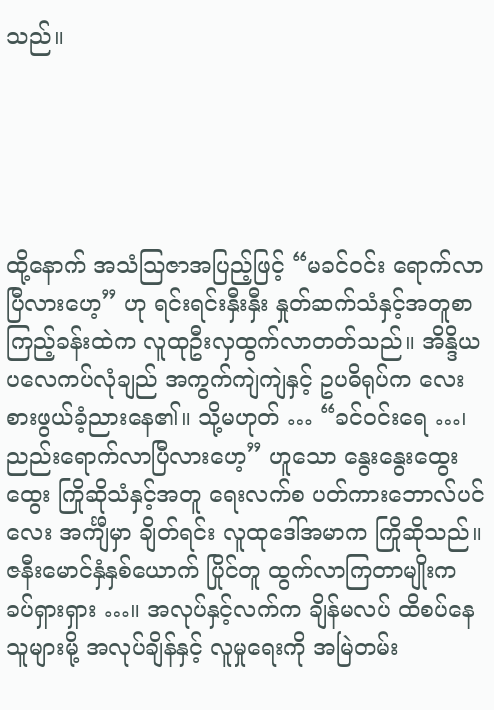သည်။





ထို့နောက် အသံသြဇာအပြည့်ဖြင့် “မခင်ဝင်း ရောက်လာပြီလားဟေ့” ဟု ရင်းရင်းနှီးနှီး နှုတ်ဆက်သံနှင့်အတူစာကြည့်ခန်းထဲက လူထုဦးလှထွက်လာတတ်သည်။ အိန္ဒိယပလေကပ်လုံချည် အကွက်ကျဲကျဲနှင့် ဥပဓိရုပ်က လေးစားဖွယ်ခံ့ညားနေ၏။ သို့မဟုတ် … “ခင်ဝင်းရေ …၊ ညည်းရောက်လာပြီလားဟေ့” ဟူသော နွေးနွေးထွေးထွေး ကြိုဆိုသံနှင့်အတူ ရေးလက်စ ပတ်ကားဘောလ်ပင်လေး အင်္ကျီမှာ ချိတ်ရင်း လူထုဒေါ်အမာက ကြိုဆိုသည်။ ဇနီးမောင်နှံနှစ်ယောက် ပြိုင်တူ ထွက်လာကြတာမျိုးက ခပ်ရှားရှား …။ အလုပ်နှင့်လက်က ချိန်မလပ် ထိစပ်နေသူများမို့ အလုပ်ချိန်နှင့် လူမှုရေးကို အမြဲတမ်း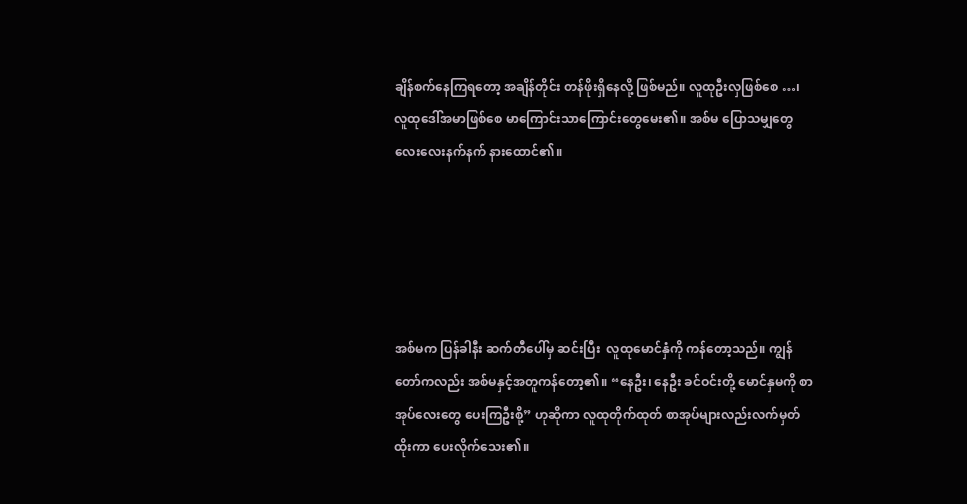ချိန်စက်နေကြရတော့ အချိန်တိုင်း တန်ဖိုးရှိနေလို့ ဖြစ်မည်။ လူထုဦးလှဖြစ်စေ …၊ လူထုဒေါ်အမာဖြစ်စေ မာကြောင်းသာကြောင်းတွေမေး၏။ အစ်မ ပြောသမျှတွေ လေးလေးနက်နက် နားထောင်၏။





အစ်မက ပြန်ခါနီး ဆက်တီပေါ်မှ ဆင်းပြီး  လူထုမောင်နှံကို ကန်တော့သည်။ ကျွန်တော်ကလည်း အစ်မနှင့်အတူကန်တော့၏။ “နေဦး၊ နေဦး ခင်ဝင်းတို့ မောင်နှမကို စာအုပ်လေးတွေ ပေးကြဦးစို့” ဟုဆိုကာ လူထုတိုက်ထုတ် စာအုပ်များလည်းလက်မှတ်ထိုးကာ ပေးလိုက်သေး၏။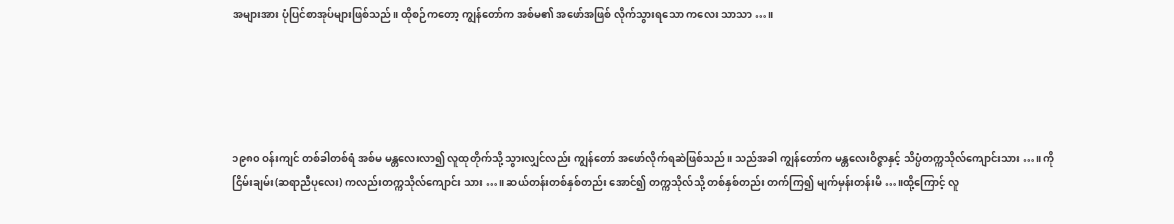အများအား ပုံပြင်စာအုပ်များဖြစ်သည်။ ထိုစဉ်ကတော့ ကျွန်တော်က အစ်မ၏ အဖော်အဖြစ် လိုက်သွားရသော ကလေး သာသာ …။





၁၉၈၀ ဝန်းကျင် တစ်ခါတစ်ရံ အစ်မ မန္တလေးလာ၍ လူထုတိုက်သို့ သွားလျှင်လည်း ကျွန်တော် အဖော်လိုက်ရဆဲဖြစ်သည်။ သည်အခါ ကျွန်တော်က မန္တလေးဝိဇ္ဇာနှင့် သိပ္ပံတက္ကသိုလ်ကျောင်းသား …။ ကိုငြိမ်းချမ်း(ဆရာညီပုလေး) ကလည်းတက္ကသိုလ်ကျောင်း သား …။ ဆယ်တန်းတစ်နှစ်တည်း အောင်၍ တက္ကသိုလ်သို့ တစ်နှစ်တည်း တက်ကြ၍ မျက်မှန်းတန်းမိ …။ထို့ကြောင့် လူ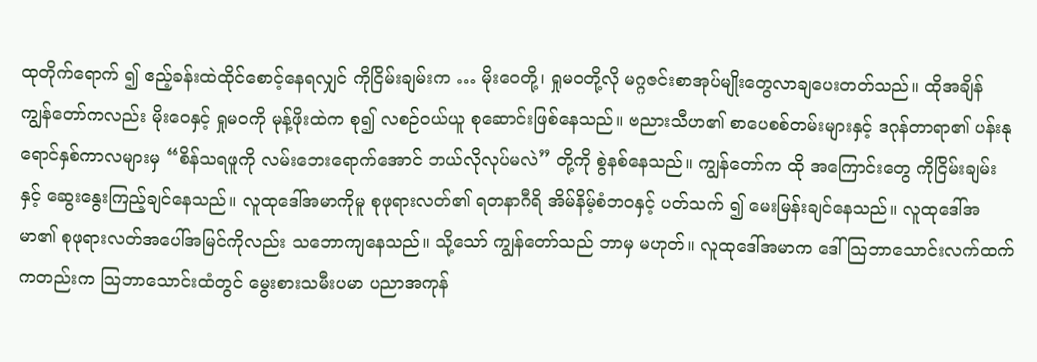ထုတိုက်ရောက် ၍ ဧည့်ခန်းထဲထိုင်စောင့်နေရလျှင် ကိုငြိမ်းချမ်းက … မိုးဝေတို့၊ ရှုမဝတို့လို မဂ္ဂဇင်းစာအုပ်မျိုးတွေလာချပေးတတ်သည်။ ထိုအချိန် ကျွန်တော်ကလည်း မိုးဝေနှင့် ရှုမဝကို မုန့်ဖိုးထဲက စု၍ လစဉ်ဝယ်ယူ စုဆောင်းဖြစ်နေသည်။ ဗညားသီဟ၏ စာပေစစ်တမ်းများနှင့် ဒဂုန်တာရာ၏ ပန်းနုရောင်နှစ်ကာလများမှ “စိန်သရဖူကို လမ်းဘေးရောက်အောင် ဘယ်လိုလုပ်မလဲ” တို့ကို စွဲနစ်နေသည်။ ကျွန်တော်က ထို အကြောင်းတွေ ကိုငြိမ်းချမ်းနှင့် ဆွေးနွေးကြည့်ချင်နေသည်။ လူထုဒေါ်အမာကိုမူ စုဖုရားလတ်၏ ရတနာဂီရိ အိမ်နိမ့်စံဘဝနှင့် ပတ်သက် ၍ မေးမြန်းချင်နေသည်။ လူထုဒေါ်အမာ၏ စုဖုရားလတ်အပေါ်အမြင်ကိုလည်း သဘောကျနေသည်။ သို့သော် ကျွန်တော်သည် ဘာမှ မဟုတ်။ လူထုဒေါ်အမာက ဒေါ်သြဘာသောင်းလက်ထက်ကတည်းက သြဘာသောင်းထံတွင် မွေးစားသမီးပမာ ပညာအကုန်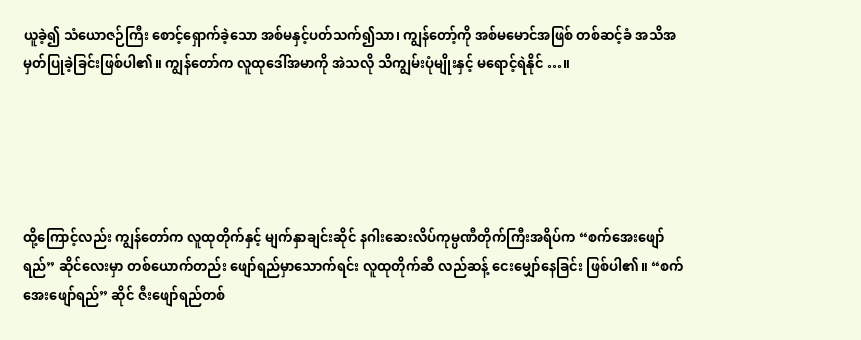ယူခဲ့၍ သံယောဇဉ်ကြီး စောင့်ရှောက်ခဲ့သော အစ်မနှင့်ပတ်သက်၍သာ၊ ကျွန်တော့်ကို အစ်မမောင်အဖြစ် တစ်ဆင့်ခံ အသိအမှတ်ပြုခဲ့ခြင်းဖြစ်ပါ၏။ ကျွန်တော်က လူထုဒေါ်အမာကို အဲသလို သိကျွမ်းပုံမျိုးနှင့် မရောင့်ရဲနိုင် …။





ထို့ကြောင့်လည်း ကျွန်တော်က လူထုတိုက်နှင့် မျက်နှာချင်းဆိုင် နဂါးဆေးလိပ်ကုမ္ပဏီတိုက်ကြီးအရိပ်က “စက်အေးဖျော်ရည်” ဆိုင်လေးမှာ တစ်ယောက်တည်း ဖျော်ရည်မှာသောက်ရင်း လူထုတိုက်ဆီ လည်ဆန့် ငေးမျှော်နေခြင်း ဖြစ်ပါ၏။ “စက်အေးဖျော်ရည်” ဆိုင် ဇီးဖျော်ရည်တစ်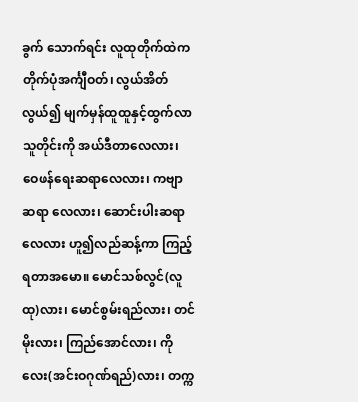ခွက် သောက်ရင်း လူထုတိုက်ထဲက တိုက်ပုံအင်္ကျီဝတ်၊ လွယ်အိတ်လွယ်၍ မျက်မှန်ထူထူနှင့်ထွက်လာသူတိုင်းကို အယ်ဒီတာလေလား၊ ဝေဖန်ရေးဆရာလေလား၊ ကဗျာဆရာ လေလား၊ ဆောင်းပါးဆရာလေလား ဟူ၍လည်ဆန့်ကာ ကြည့်ရတာအမော။ မောင်သစ်လွင်(လူထု)လား၊ မောင်စွမ်းရည်လား၊ တင်မိုးလား၊ ကြည်အောင်လား၊ ကိုလေး(အင်းဝဂုဏ်ရည်)လား၊ တက္က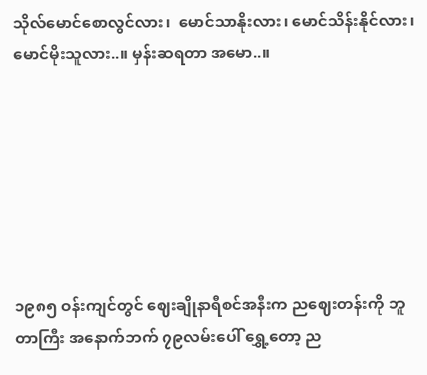သိုလ်မောင်စောလွင်လား၊  မောင်သာနိုးလား၊ မောင်သိန်းနိုင်လား၊ မောင်မိုးသူလား..။ မှန်းဆရတာ အမော..။







၁၉၈၅ ဝန်းကျင်တွင် ဈေးချိုနာရီစင်အနီးက ညဈေးတန်းကို ဘူတာကြီး အနောက်ဘက် ၇၉လမ်းပေါ် ရွှေ့တော့ ည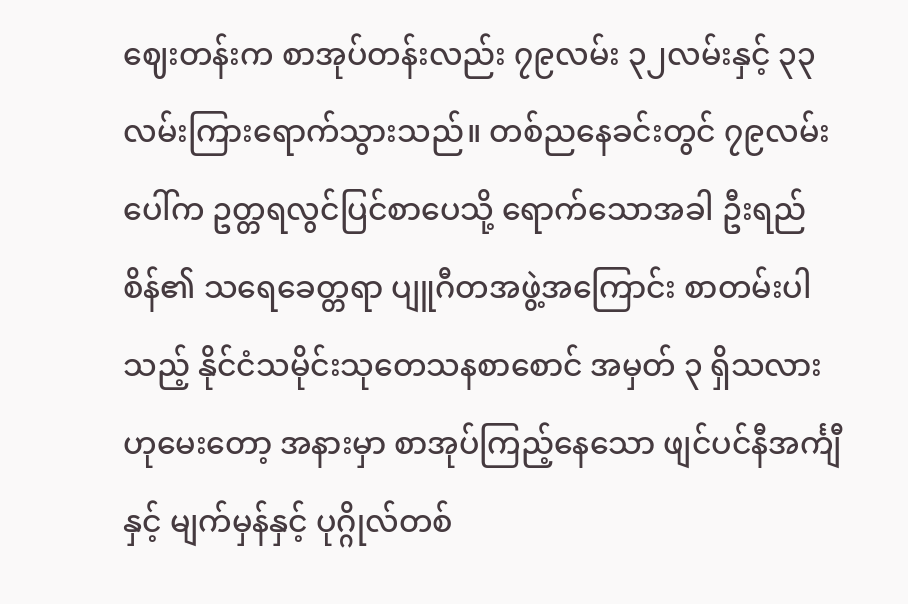ဈေးတန်းက စာအုပ်တန်းလည်း ၇၉လမ်း ၃၂လမ်းနှင့် ၃၃လမ်းကြားရောက်သွားသည်။ တစ်ညနေခင်းတွင် ၇၉လမ်းပေါ်က ဥတ္တရလွင်ပြင်စာပေသို့ ရောက်သောအခါ ဦးရည်စိန်၏ သရေခေတ္တရာ ပျူဂီတအဖွဲ့အကြောင်း စာတမ်းပါသည့် နိုင်ငံသမိုင်းသုတေသနစာစောင် အမှတ် ၃ ရှိသလားဟုမေးတော့ အနားမှာ စာအုပ်ကြည့်နေသော ဖျင်ပင်နီအင်္ကျီနှင့် မျက်မှန်နှင့် ပုဂ္ဂိုလ်တစ်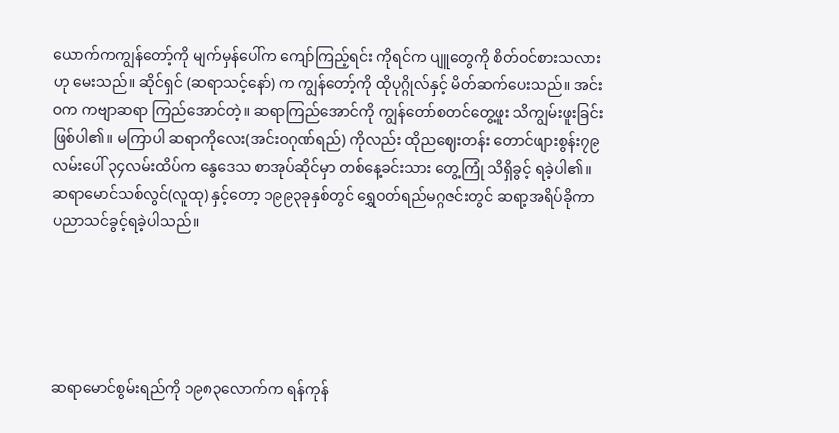ယောက်ကကျွန်တော့်ကို မျက်မှန်ပေါ်က ကျော်ကြည့်ရင်း ကိုရင်က ပျူတွေကို စိတ်ဝင်စားသလားဟု မေးသည်။ ဆိုင်ရှင် (ဆရာသင့်နော်) က ကျွန်တော့်ကို ထိုပုဂ္ဂိုလ်နှင့် မိတ်ဆက်ပေးသည်။ အင်းဝက ကဗျာဆရာ ကြည်အောင်တဲ့။ ဆရာကြည်အောင်ကို ကျွန်တော်စတင်တွေ့ဖူး သိကျွမ်းဖူးခြင်းဖြစ်ပါ၏။ မကြာပါ ဆရာကိုလေး(အင်းဝဂုဏ်ရည်) ကိုလည်း ထိုညဈေးတန်း တောင်ဖျားစွန်း၇၉လမ်းပေါ် ၃၄လမ်းထိပ်က နွေဒေသ စာအုပ်ဆိုင်မှာ တစ်နေ့ခင်းသား တွေ့ကြုံ သိရှိခွင့် ရခဲ့ပါ၏။ ဆရာမောင်သစ်လွင်(လူထု) နှင့်တော့ ၁၉၉၃ခုနှစ်တွင် ရွှေဝတ်ရည်မဂ္ဂဇင်းတွင် ဆရာ့အရိပ်ခိုကာ ပညာသင်ခွင့်ရခဲ့ပါသည်။





ဆရာမောင်စွမ်းရည်ကို ၁၉၈၃လောက်က ရန်ကုန်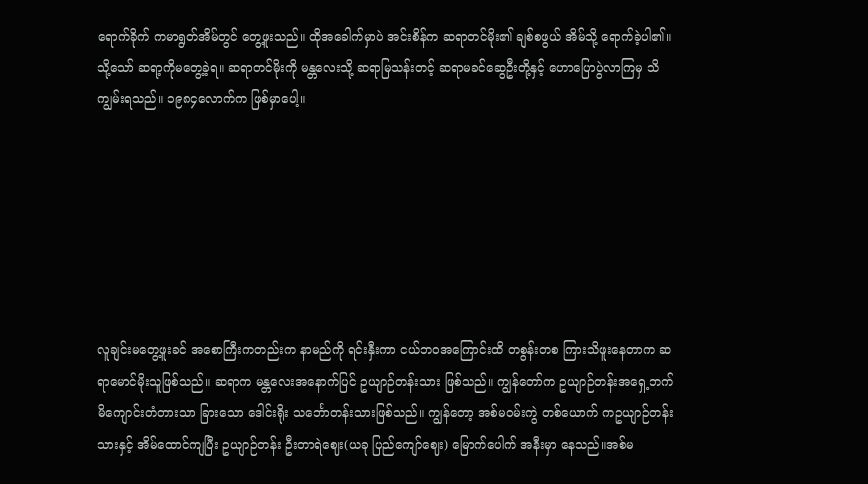ရောက်ခိုက် ကမာရွတ်အိမ်တွင် တွေ့ဖူးသည်။ ထိုအခေါက်မှာပဲ အင်းစိန်က ဆရာတင်မိုး၏ ချစ်စဖွယ် အိမ်သို့ ရောက်ခဲ့ပါ၏။ သို့သော် ဆရာ့ကိုမတွေ့ခဲ့ရ။ ဆရာတင်မိုးကို မန္တလေးသို့ ဆရာမြသန်းတင့် ဆရာမခင်ဆွေဦးတို့နှင့် ဟောပြောပွဲလာကြမှ သိကျွမ်းရသည်။ ၁၉၈၄လောက်က ဖြစ်မှာပေါ့။







လူချင်းမတွေ့ဖူးခင် အစောကြီးကတည်းက နာမည်ကို ရင်းနှီးကာ ငယ်ဘဝအကြောင်းထိ တစွန်းတစ ကြားသိဖူးနေတာက ဆရာမောင်မိုးသူဖြစ်သည်။ ဆရာက မန္တလေးအနောက်ပြင် ဥယျာဉ်တန်းသား ဖြစ်သည်။ ကျွန်တော်က ဥယျာဉ်တန်းအရှေ့ဘက် မိကျောင်းတံတားသာ ခြားသော ဒေါင်းရိုး သင်္ဘောတန်းသားဖြစ်သည်။ ကျွန်တော့ အစ်မဝမ်းကွဲ တစ်ယောက် ကဥယျာဉ်တန်းသားနှင့် အိမ်ထောင်ကျပြီး ဥယျာဉ်တန်း ဦးတာရဲဈေး(ယခု ပြည်ကျော်ဈေး) မြောက်ပေါက် အနီးမှာ နေသည်။အစ်မ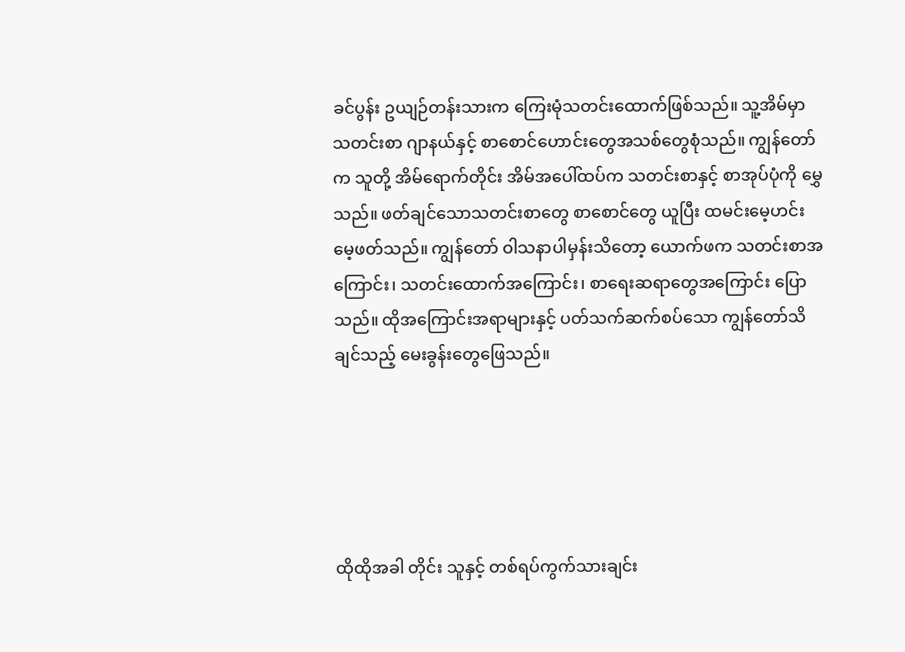ခင်ပွန်း ဥယျဉ်တန်းသားက ကြေးမုံသတင်းထောက်ဖြစ်သည်။ သူ့အိမ်မှာ သတင်းစာ ဂျာနယ်နှင့် စာစောင်ဟောင်းတွေအသစ်တွေစုံသည်။ ကျွန်တော်က သူတို့ အိမ်ရောက်တိုင်း အိမ်အပေါ်ထပ်က သတင်းစာနှင့် စာအုပ်ပုံကို မွှေသည်။ ဖတ်ချင်သောသတင်းစာတွေ စာစောင်တွေ ယူပြီး ထမင်းမေ့ဟင်းမေ့ဖတ်သည်။ ကျွန်တော် ဝါသနာပါမှန်းသိတော့ ယောက်ဖက သတင်းစာအကြောင်း၊ သတင်းထောက်အကြောင်း၊ စာရေးဆရာတွေအကြောင်း ပြောသည်။ ထိုအကြောင်းအရာများနှင့် ပတ်သက်ဆက်စပ်သော ကျွန်တော်သိချင်သည့် မေးခွန်းတွေဖြေသည်။





ထိုထိုအခါ တိုင်း သူနှင့် တစ်ရပ်ကွက်သားချင်း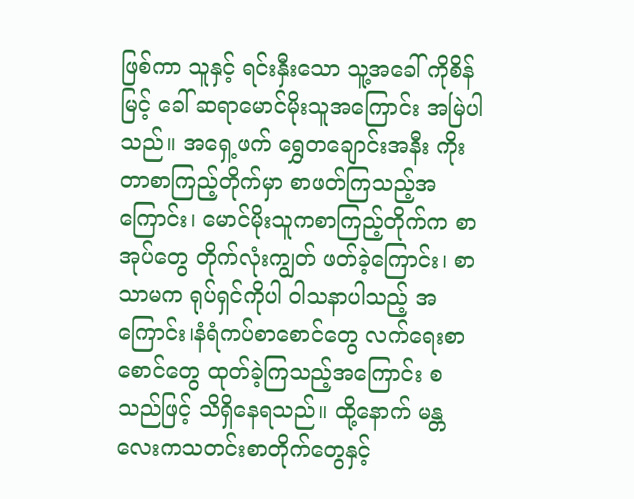ဖြစ်ကာ သူနှင့် ရင်းနှီးသော သူ့အခေါ် ကိုစိန်မြင့် ခေါ် ဆရာမောင်မိုးသူအကြောင်း အမြဲပါသည်။ အရှေ့ဖက် ရွှေတချောင်းအနီး ကိုးတာစာကြည့်တိုက်မှာ စာဖတ်ကြသည့်အကြောင်း၊ မောင်မိုးသူကစာကြည့်တိုက်က စာအုပ်တွေ တိုက်လုံးကျွတ် ဖတ်ခဲ့ကြောင်း၊ စာသာမက ရုပ်ရှင်ကိုပါ ဝါသနာပါသည့် အကြောင်း၊နံရံကပ်စာစောင်တွေ လက်ရေးစာစောင်တွေ ထုတ်ခဲ့ကြသည့်အကြောင်း စသည်ဖြင့် သိရှိနေရသည်။ ထို့နောက် မန္တလေးကသတင်းစာတိုက်တွေနှင့်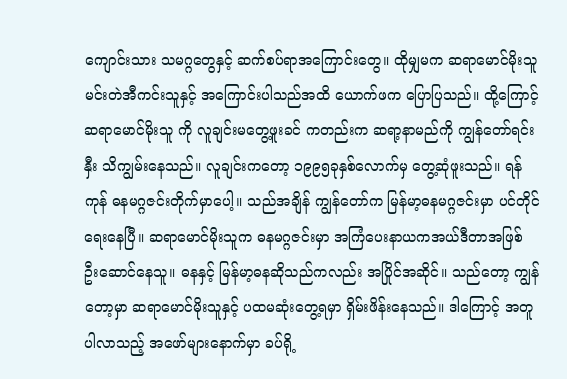ကျောင်းသား သမဂ္ဂတွေနှင့် ဆက်စပ်ရာအကြောင်းတွေ။ ထိုမျှမက ဆရာမောင်မိုးသူ မင်းတဲအီကင်းသူနှင့် အကြောင်းပါသည်အထိ ယောက်ဖက ပြောပြသည်။ ထို့ကြောင့် ဆရာမောင်မိုးသူ ကို လူချင်းမတွေ့ဖူးခင် ကတည်းက ဆရာ့နာမည်ကို ကျွန်တော်ရင်းနှီး သိကျွမ်းနေသည်။ လူချင်းကတော့ ၁၉၉၅ခုနှစ်လောက်မှ တွေ့ဆုံဖူးသည်။ ရန်ကုန် ဓနမဂ္ဂဇင်းတိုက်မှာပေါ့။ သည်အချိန် ကျွန်တော်က မြန်မာ့ဓနမဂ္ဂဇင်းမှာ ပင်တိုင်ရေးနေပြီ။ ဆရာမောင်မိုးသူက ဓနမဂ္ဂဇင်းမှာ အကြံပေးနာယကအယ်ဒီတာအဖြစ် ဦးဆောင်နေသူ။ ဓနနှင့် မြန်မာ့ဓနဆိုသည်ကလည်း အပြိုင်အဆိုင်။ သည်တော့ ကျွန်တော့မှာ ဆရာမောင်မိုးသူနှင့် ပထမဆုံးတွေ့ရမှာ ရှိမ်းဖိန်းနေသည်။ ဒါကြောင့် အတူပါလာသည့် အဖော်များနောက်မှာ ခပ်ရို့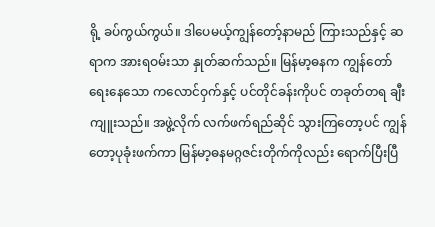ရို့ ခပ်ကွယ်ကွယ်။ ဒါပေမယ့်ကျွန်တော့်နာမည် ကြားသည်နှင့် ဆရာက အားရဝမ်းသာ နှုတ်ဆက်သည်။ မြန်မာ့ဓနက ကျွန်တော်ရေးနေသော ကလောင်ဝှက်နှင့် ပင်တိုင်ခန်းကိုပင် တခုတ်တရ ချီးကျူးသည်။ အဖွဲ့လိုက် လက်ဖက်ရည်ဆိုင် သွားကြတော့ပင် ကျွန်တော့ပုခုံးဖက်ကာ မြန်မာ့ဓနမဂ္ဂဇင်းတိုက်ကိုလည်း ရောက်ပြီးပြီ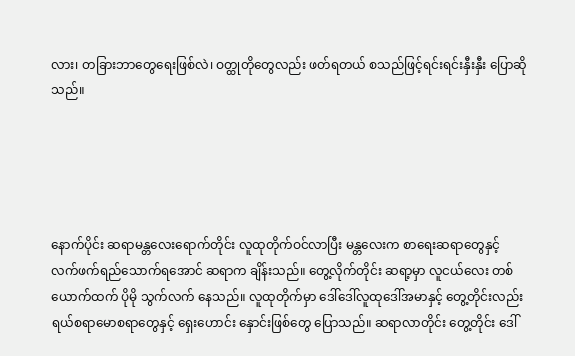လား၊ တခြားဘာတွေရေးဖြစ်လဲ၊ ဝတ္ထုတိုတွေလည်း ဖတ်ရတယ် စသည်ဖြင့်ရင်းရင်းနှီးနှီး ပြောဆိုသည်။





နောက်ပိုင်း ဆရာမန္တလေးရောက်တိုင်း လူထုတိုက်ဝင်လာပြီး မန္တလေးက စာရေးဆရာတွေနှင့် လက်ဖက်ရည်သောက်ရအောင် ဆရာက ချိန်းသည်။ တွေ့လိုက်တိုင်း ဆရာ့မှာ လူငယ်လေး တစ်ယောက်ထက် ပိုမို သွက်လက် နေသည်။ လူထုတိုက်မှာ ဒေါ်ဒေါ်လူထုဒေါ်အမာနှင့် တွေ့တိုင်းလည်း ရယ်စရာမောစရာတွေနှင့် ရှေးဟောင်း နှောင်းဖြစ်တွေ ပြောသည်။ ဆရာလာတိုင်း တွေ့တိုင်း ဒေါ်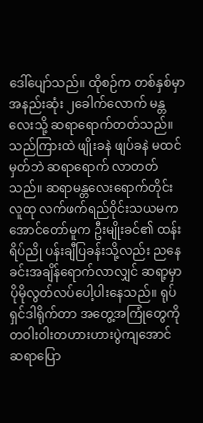ဒေါ်ပျော်သည်။ ထိုစဉ်က တစ်နှစ်မှာ အနည်းဆုံး ၂ခေါက်လောက် မန္တလေးသို့ ဆရာရောက်တတ်သည်။သည်ကြားထဲ ဖျိုးခနဲ ဖျပ်ခနဲ မထင်မှတ်ဘဲ ဆရာရောက် လာတတ်သည်။ ဆရာမန္တလေးရောက်တိုင်း လူထု လက်ဖက်ရည်ဝိုင်းသယမက အောင်တော်မူက ဦးမျိုးခင်၏ ထန်းရိပ်ညို ပန်းချီပြခန်းသို့လည်း ညနေခင်းအချိန်ရောက်လာလျှင် ဆရာ့မှာ ပိုမိုလွတ်လပ်ပေါ့ပါးနေသည်။ ရုပ်ရှင်ဒါရိုက်တာ အတွေ့အကြုံတွေကို တဝါးဝါးတဟားဟားပွဲကျအောင် ဆရာပြော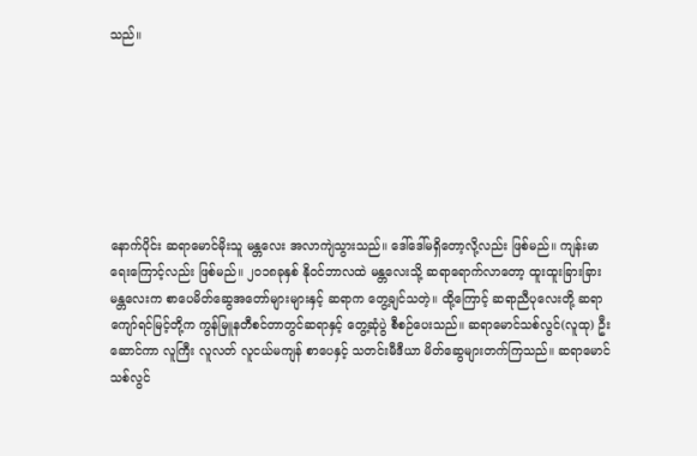သည်။







နောက်ပိုင်း ဆရာမောင်မိုးသူ မန္တလေး အလာကျဲသွားသည်။ ဒေါ်ဒေါ်မရှိတော့လို့လည်း ဖြစ်မည်။ ကျန်းမာရေးကြောင့်လည်း ဖြစ်မည်။ ၂၀၁၈ခုနှစ် နိုဝင်ဘာလထဲ မန္တလေးသို့ ဆရာရောက်လာတော့ ထူးထူးခြားခြား မန္တလေးက စာပေမိတ်ဆွေအတော်များများနှင့် ဆရာက တွေ့ချင်သတဲ့။ ထို့ကြောင့် ဆရာညီပုလေးတို့ ဆရာ ကျော်ရင်မြင့်တို့က ကွန်မြူနတီစင်တာတွင်ဆရာနှင့် တွေ့ဆုံပွဲ စီစဉ်ပေးသည်။ ဆရာမောင်သစ်လွင်(လူထု) ဦးဆောင်ကာ လူကြီး လူလတ် လူငယ်မကျန် စာပေနှင့် သတင်းမီဒီယာ မိတ်ဆွေများတက်ကြသည်။ ဆရာမောင်သစ်လွင်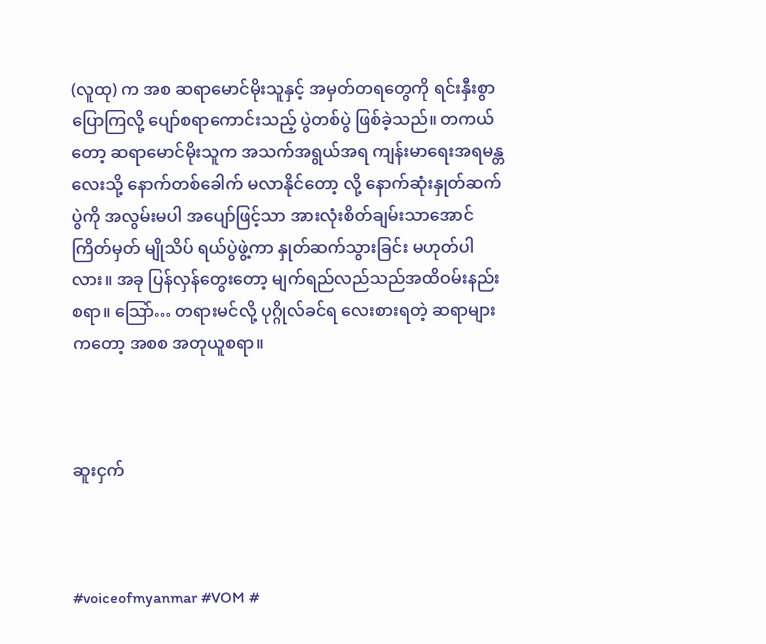(လူထု) က အစ ဆရာမောင်မိုးသူနှင့် အမှတ်တရတွေကို ရင်းနှီးစွာပြောကြလို့ ပျော်စရာကောင်းသည့် ပွဲတစ်ပွဲ ဖြစ်ခဲ့သည်။ တကယ်တော့ ဆရာမောင်မိုးသူက အသက်အရွယ်အရ ကျန်းမာရေးအရမန္တလေးသို့ နောက်တစ်ခေါက် မလာနိုင်တော့ လို့ နောက်ဆုံးနှုတ်ဆက်ပွဲကို အလွမ်းမပါ အပျော်ဖြင့်သာ အားလုံးစိတ်ချမ်းသာအောင် ကြိတ်မှတ် မျိုသိပ် ရယ်ပွဲဖွဲ့ကာ နှုတ်ဆက်သွားခြင်း မဟုတ်ပါလား။ အခု ပြန်လှန်တွေးတော့ မျက်ရည်လည်သည်အထိဝမ်းနည်းစရာ။ သြော်… တရားမင်လို့ ပုဂ္ဂိုလ်ခင်ရ လေးစားရတဲ့ ဆရာများကတော့ အစစ အတုယူစရာ။



ဆူးငှက်



#voiceofmyanmar #VOM #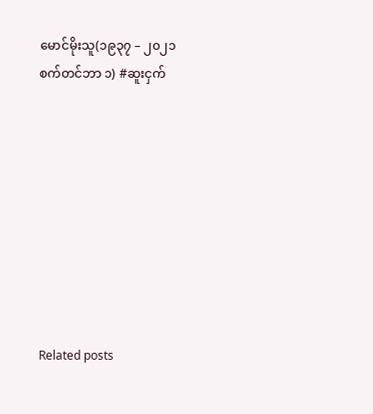မောင်မိုးသူ(၁၉၃၇ – ၂၀၂၁ စက်တင်ဘာ ၁) #ဆူးငှက်









Related posts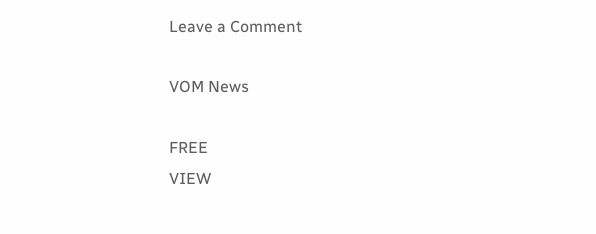Leave a Comment

VOM News

FREE
VIEW